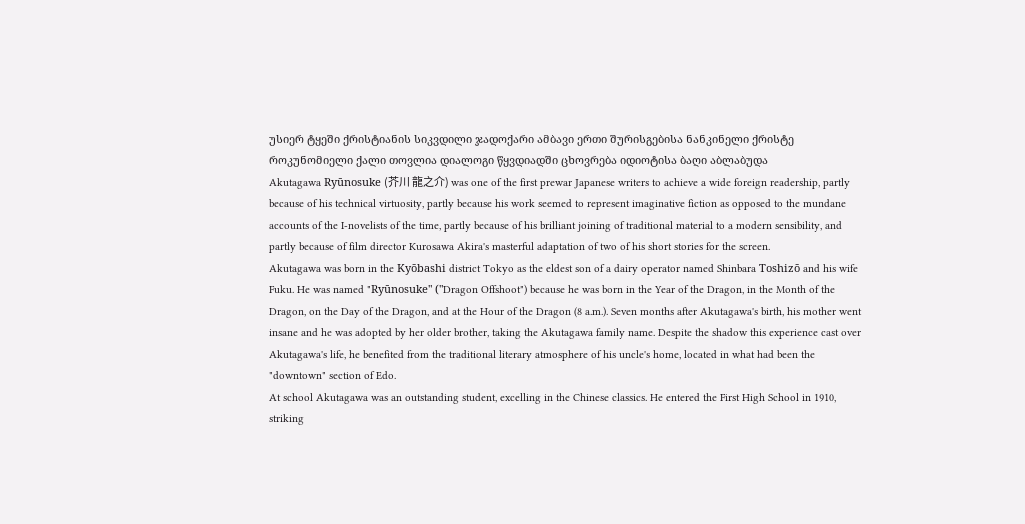უსიერ ტყეში ქრისტიანის სიკვდილი ჯადოქარი ამბავი ერთი შურისგებისა ნანკინელი ქრისტე როკუნომიელი ქალი თოვლია დიალოგი წყვდიადში ცხოვრება იდიოტისა ბაღი აბლაბუდა
Akutagawa Ryūnosuke (芥川 龍之介) was one of the first prewar Japanese writers to achieve a wide foreign readership, partly because of his technical virtuosity, partly because his work seemed to represent imaginative fiction as opposed to the mundane accounts of the I-novelists of the time, partly because of his brilliant joining of traditional material to a modern sensibility, and partly because of film director Kurosawa Akira's masterful adaptation of two of his short stories for the screen.
Akutagawa was born in the Kyōbashi district Tokyo as the eldest son of a dairy operator named Shinbara Toshizō and his wife Fuku. He was named "Ryūnosuke" ("Dragon Offshoot") because he was born in the Year of the Dragon, in the Month of the Dragon, on the Day of the Dragon, and at the Hour of the Dragon (8 a.m.). Seven months after Akutagawa's birth, his mother went insane and he was adopted by her older brother, taking the Akutagawa family name. Despite the shadow this experience cast over Akutagawa's life, he benefited from the traditional literary atmosphere of his uncle's home, located in what had been the "downtown" section of Edo.
At school Akutagawa was an outstanding student, excelling in the Chinese classics. He entered the First High School in 1910, striking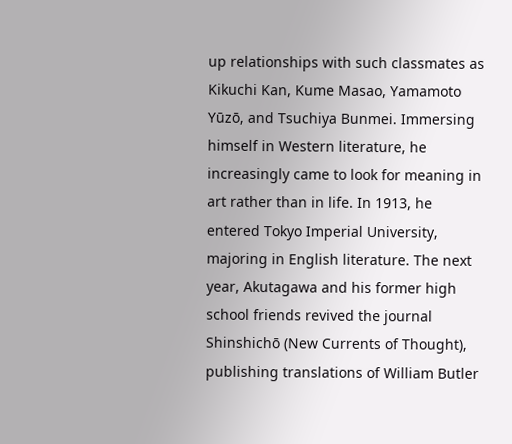up relationships with such classmates as Kikuchi Kan, Kume Masao, Yamamoto Yūzō, and Tsuchiya Bunmei. Immersing himself in Western literature, he increasingly came to look for meaning in art rather than in life. In 1913, he entered Tokyo Imperial University, majoring in English literature. The next year, Akutagawa and his former high school friends revived the journal Shinshichō (New Currents of Thought), publishing translations of William Butler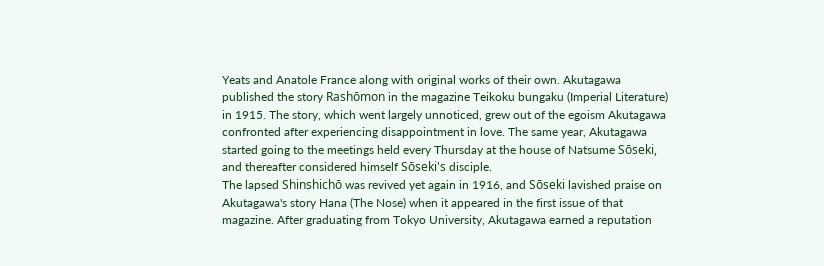Yeats and Anatole France along with original works of their own. Akutagawa published the story Rashōmon in the magazine Teikoku bungaku (Imperial Literature) in 1915. The story, which went largely unnoticed, grew out of the egoism Akutagawa confronted after experiencing disappointment in love. The same year, Akutagawa started going to the meetings held every Thursday at the house of Natsume Sōseki, and thereafter considered himself Sōseki's disciple.
The lapsed Shinshichō was revived yet again in 1916, and Sōseki lavished praise on Akutagawa's story Hana (The Nose) when it appeared in the first issue of that magazine. After graduating from Tokyo University, Akutagawa earned a reputation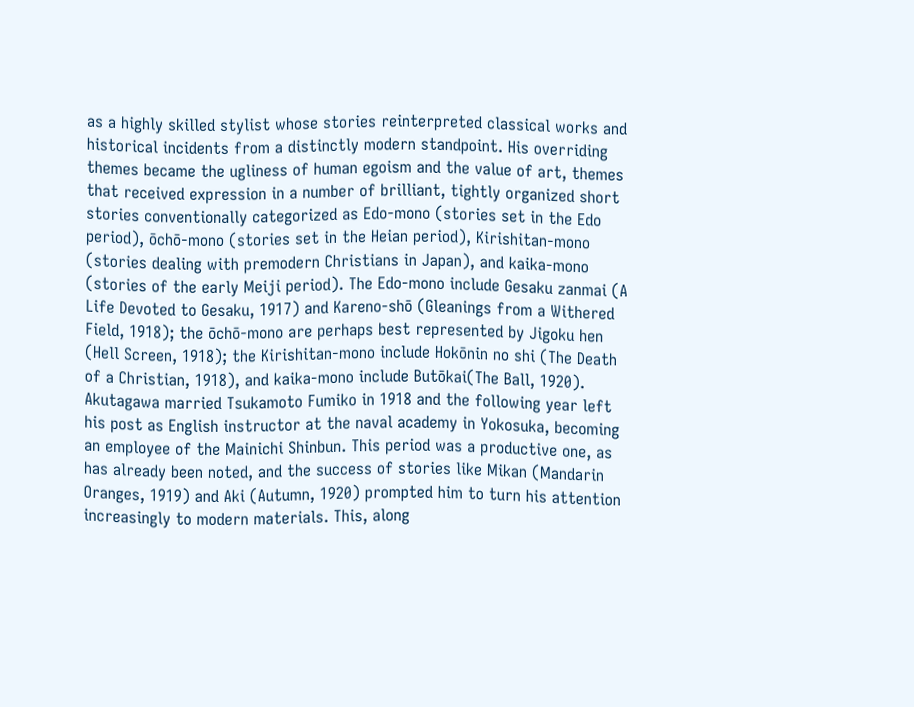as a highly skilled stylist whose stories reinterpreted classical works and historical incidents from a distinctly modern standpoint. His overriding themes became the ugliness of human egoism and the value of art, themes that received expression in a number of brilliant, tightly organized short stories conventionally categorized as Edo-mono (stories set in the Edo period), ōchō-mono (stories set in the Heian period), Kirishitan-mono (stories dealing with premodern Christians in Japan), and kaika-mono (stories of the early Meiji period). The Edo-mono include Gesaku zanmai (A Life Devoted to Gesaku, 1917) and Kareno-shō (Gleanings from a Withered Field, 1918); the ōchō-mono are perhaps best represented by Jigoku hen (Hell Screen, 1918); the Kirishitan-mono include Hokōnin no shi (The Death of a Christian, 1918), and kaika-mono include Butōkai(The Ball, 1920).
Akutagawa married Tsukamoto Fumiko in 1918 and the following year left his post as English instructor at the naval academy in Yokosuka, becoming an employee of the Mainichi Shinbun. This period was a productive one, as has already been noted, and the success of stories like Mikan (Mandarin Oranges, 1919) and Aki (Autumn, 1920) prompted him to turn his attention increasingly to modern materials. This, along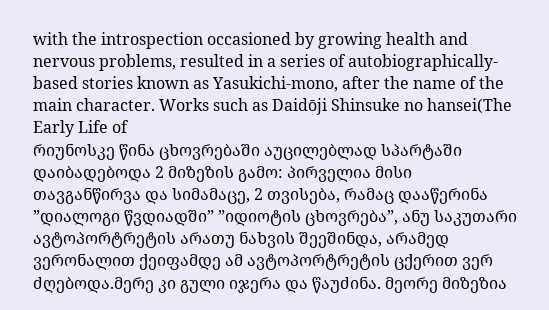with the introspection occasioned by growing health and nervous problems, resulted in a series of autobiographically-based stories known as Yasukichi-mono, after the name of the main character. Works such as Daidōji Shinsuke no hansei(The Early Life of
რიუნოსკე წინა ცხოვრებაში აუცილებლად სპარტაში დაიბადებოდა 2 მიზეზის გამო: პირველია მისი თავგანწირვა და სიმამაცე, 2 თვისება, რამაც დააწერინა ”დიალოგი წვდიადში” ”იდიოტის ცხოვრება”, ანუ საკუთარი ავტოპორტრეტის არათუ ნახვის შეეშინდა, არამედ ვერონალით ქეიფამდე ამ ავტოპორტრეტის ცქერით ვერ ძღებოდა.მერე კი გული იჯერა და წაუძინა. მეორე მიზეზია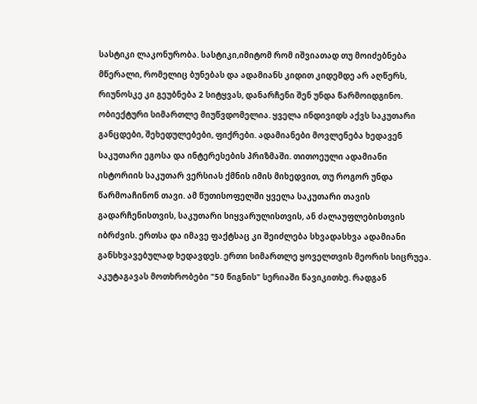სასტიკი ლაკონურობა. სასტიკი,იმიტომ რომ იშვიათად თუ მოიძებნება მწერალი, რომელიც ბუნებას და ადამიანს კიდით კიდემდე არ აღწერს, რიუნოსკე კი გეუბნება 2 სიტყვას, დანარჩენი შენ უნდა წარმოიდგინო.
ობიექტური სიმართლე მიუწვდომელია. ყველა ინდივიდს აქვს საკუთარი განცდები, შეხედულებები, ფიქრები. ადამიანები მოვლენება ხედავენ საკუთარი ეგოსა და ინტერესების პრიზმაში. თითოეული ადამიანი ისტორიის საკუთარ ვერსიას ქმნის იმის მიხედვით, თუ როგორ უნდა წარმოაჩინონ თავი. ამ წუთისოფელში ყველა საკუთარი თავის გადარჩენისთვის, საკუთარი სიყვარულისთვის, ან ძალაუფლებისთვის იბრძვის. ერთსა და იმავე ფაქტსაც კი შეიძლება სხვადასხვა ადამიანი განსხვავებულად ხედავდეს. ერთი სიმართლე ყოველთვის მეორის სიცრუეა.
აკუტაგავას მოთხრობები "50 წიგნის" სერიაში წავიკითხე. რადგან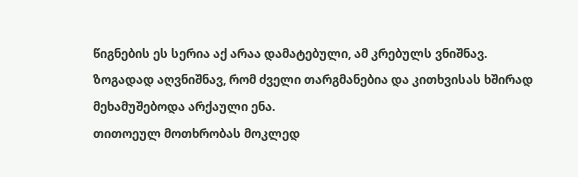წიგნების ეს სერია აქ არაა დამატებული, ამ კრებულს ვნიშნავ.
ზოგადად აღვნიშნავ, რომ ძველი თარგმანებია და კითხვისას ხშირად მეხამუშებოდა არქაული ენა.
თითოეულ მოთხრობას მოკლედ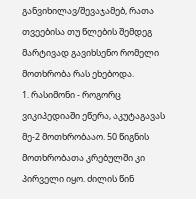განვიხილავ/შევაჯამებ, რათა თვეებისა თუ წლების შემდეგ მარტივად გავიხსენო რომელი მოთხრობა რას ეხებოდა.
1. რასიმონი - როგორც ვიკიპედიაში ეწერა, აკუტაგავას მე-2 მოთხრობააო. 50 წიგნის მოთხრობათა კრებულში კი პირველი იყო. ძილის წინ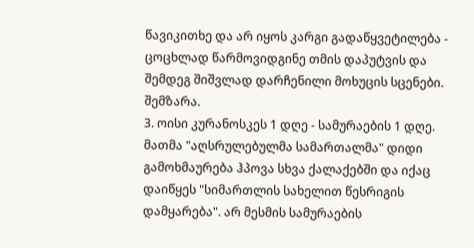წავიკითხე და არ იყოს კარგი გადაწყვეტილება - ცოცხლად წარმოვიდგინე თმის დაპუტვის და შემდეგ შიშვლად დარჩენილი მოხუცის სცენები. შემზარა.
3. ოისი კურანოსკეს 1 დღე - სამურაების 1 დღე. მათმა "აღსრულებულმა სამართალმა" დიდი გამოხმაურება ჰპოვა სხვა ქალაქებში და იქაც დაიწყეს "სიმართლის სახელით წესრიგის დამყარება". არ მესმის სამურაების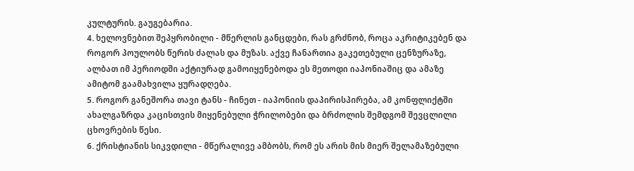კულტურის. გაუგებარია.
4. ხელოვნებით შეპყრობილი - მწერლის განცდები, რას გრძნობ, როცა აკრიტიკებენ და როგორ პოულობს წერის ძალას და მუზას. აქვე ჩანართია გაკეთებული ცენზურაზე, ალბათ იმ პერიოდში აქტიურად გამოიყენებოდა ეს მეთოდი იაპონიაშიც და ამაზე ამიტომ გაამახვილა ყურადღება.
5. როგორ განეშორა თავი ტანს - ჩინეთ - იაპონიის დაპირისპირება, ამ კონფლიქტში ახალგაზრდა კაცისთვის მიყენებული ჭრილობები და ბრძოლის შემდგომ შევცლილი ცხოვრების წესი.
6. ქრისტიანის სიკვდილი - მწერალივე ამბობს, რომ ეს არის მის მიერ შელამაზებული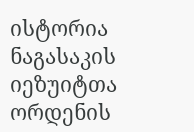ისტორია ნაგასაკის იეზუიტთა ორდენის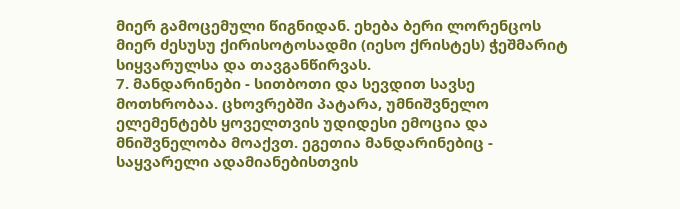მიერ გამოცემული წიგნიდან. ეხება ბერი ლორენცოს მიერ ძესუსუ ქირისოტოსადმი (იესო ქრისტეს) ჭეშმარიტ სიყვარულსა და თავგანწირვას.
7. მანდარინები - სითბოთი და სევდით სავსე მოთხრობაა. ცხოვრებში პატარა, უმნიშვნელო ელემენტებს ყოველთვის უდიდესი ემოცია და მნიშვნელობა მოაქვთ. ეგეთია მანდარინებიც - საყვარელი ადამიანებისთვის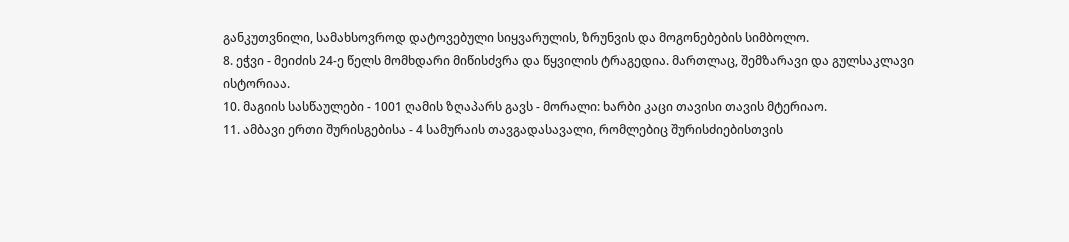განკუთვნილი, სამახსოვროდ დატოვებული სიყვარულის, ზრუნვის და მოგონებების სიმბოლო.
8. ეჭვი - მეიძის 24-ე წელს მომხდარი მიწისძვრა და წყვილის ტრაგედია. მართლაც, შემზარავი და გულსაკლავი ისტორიაა.
10. მაგიის სასწაულები - 1001 ღამის ზღაპარს გავს - მორალი: ხარბი კაცი თავისი თავის მტერიაო.
11. ამბავი ერთი შურისგებისა - 4 სამურაის თავგადასავალი, რომლებიც შურისძიებისთვის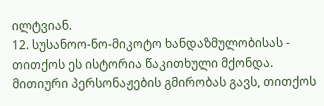ილტვიან.
12. სუსანოო-ნო-მიკოტო ხანდაზმულობისას - თითქოს ეს ისტორია წაკითხული მქონდა. მითიური პერსონაჟების გმირობას გავს, თითქოს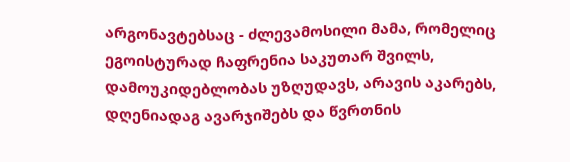არგონავტებსაც - ძლევამოსილი მამა, რომელიც ეგოისტურად ჩაფრენია საკუთარ შვილს, დამოუკიდებლობას უზღუდავს, არავის აკარებს, დღენიადაგ ავარჯიშებს და წვრთნის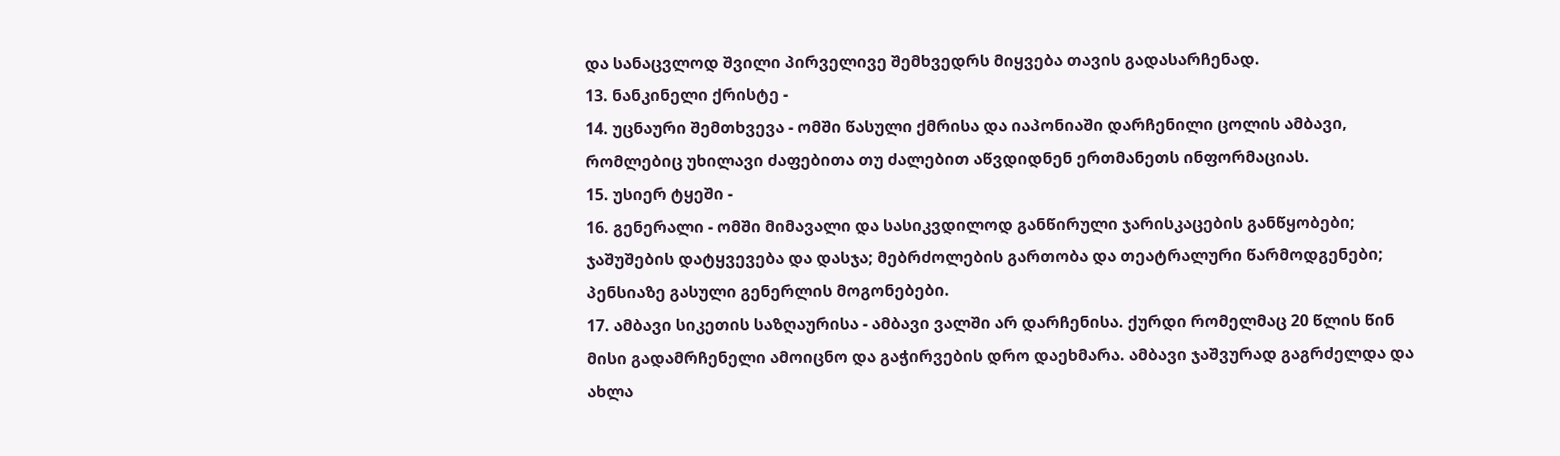და სანაცვლოდ შვილი პირველივე შემხვედრს მიყვება თავის გადასარჩენად.
13. ნანკინელი ქრისტე -
14. უცნაური შემთხვევა - ომში წასული ქმრისა და იაპონიაში დარჩენილი ცოლის ამბავი, რომლებიც უხილავი ძაფებითა თუ ძალებით აწვდიდნენ ერთმანეთს ინფორმაციას.
15. უსიერ ტყეში -
16. გენერალი - ომში მიმავალი და სასიკვდილოდ განწირული ჯარისკაცების განწყობები; ჯაშუშების დატყვევება და დასჯა; მებრძოლების გართობა და თეატრალური წარმოდგენები; პენსიაზე გასული გენერლის მოგონებები.
17. ამბავი სიკეთის საზღაურისა - ამბავი ვალში არ დარჩენისა. ქურდი რომელმაც 20 წლის წინ მისი გადამრჩენელი ამოიცნო და გაჭირვების დრო დაეხმარა. ამბავი ჯაშვურად გაგრძელდა და ახლა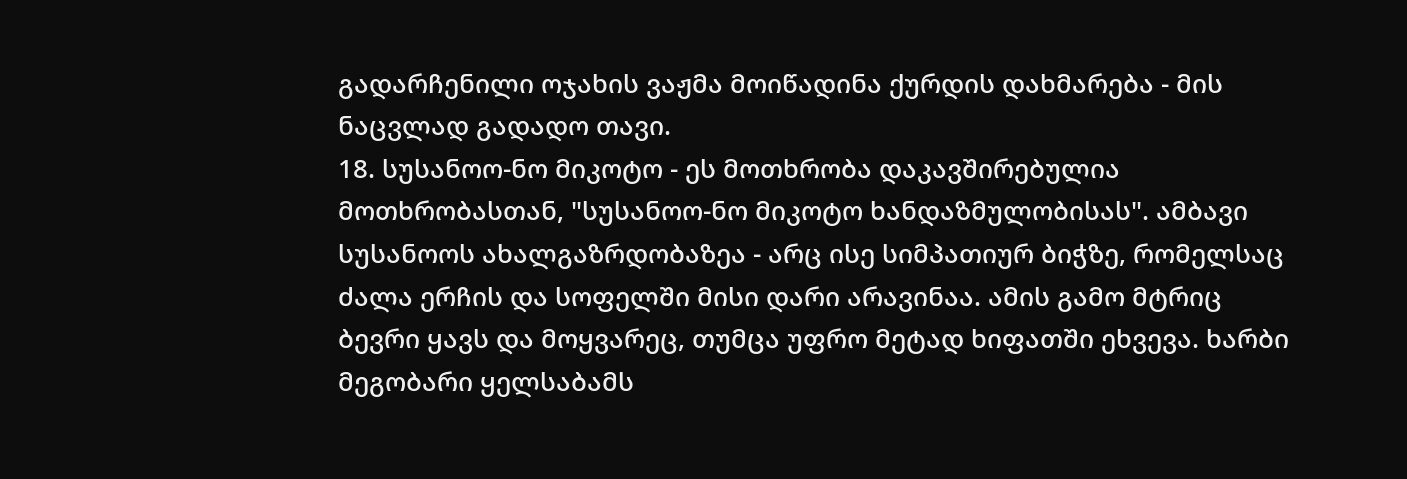გადარჩენილი ოჯახის ვაჟმა მოიწადინა ქურდის დახმარება - მის ნაცვლად გადადო თავი.
18. სუსანოო-ნო მიკოტო - ეს მოთხრობა დაკავშირებულია მოთხრობასთან, "სუსანოო-ნო მიკოტო ხანდაზმულობისას". ამბავი სუსანოოს ახალგაზრდობაზეა - არც ისე სიმპათიურ ბიჭზე, რომელსაც ძალა ერჩის და სოფელში მისი დარი არავინაა. ამის გამო მტრიც ბევრი ყავს და მოყვარეც, თუმცა უფრო მეტად ხიფათში ეხვევა. ხარბი მეგობარი ყელსაბამს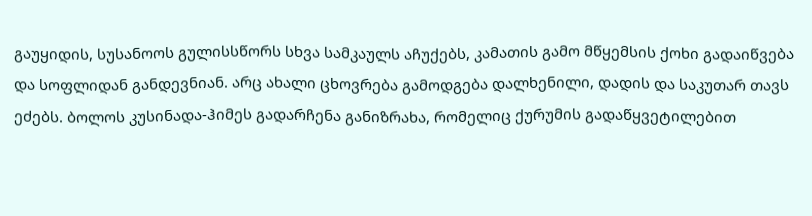გაუყიდის, სუსანოოს გულისსწორს სხვა სამკაულს აჩუქებს, კამათის გამო მწყემსის ქოხი გადაიწვება და სოფლიდან განდევნიან. არც ახალი ცხოვრება გამოდგება დალხენილი, დადის და საკუთარ თავს ეძებს. ბოლოს კუსინადა-ჰიმეს გადარჩენა განიზრახა, რომელიც ქურუმის გადაწყვეტილებით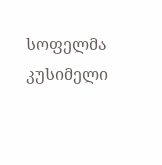სოფელმა კუსიმელი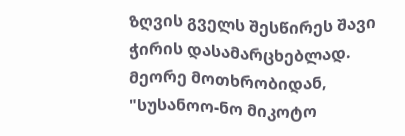ზღვის გველს შესწირეს შავი ჭირის დასამარცხებლად. მეორე მოთხრობიდან, "სუსანოო-ნო მიკოტო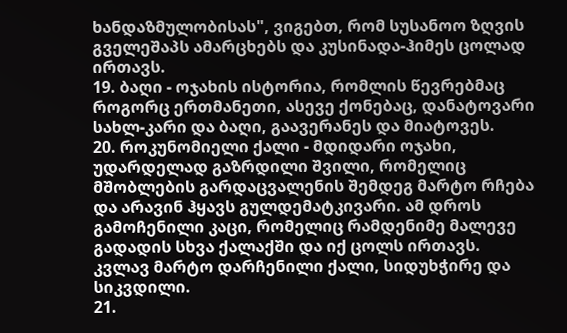ხანდაზმულობისას", ვიგებთ, რომ სუსანოო ზღვის გველეშაპს ამარცხებს და კუსინადა-ჰიმეს ცოლად ირთავს.
19. ბაღი - ოჯახის ისტორია, რომლის წევრებმაც როგორც ერთმანეთი, ასევე ქონებაც, დანატოვარი სახლ-კარი და ბაღი, გაავერანეს და მიატოვეს.
20. როკუნომიელი ქალი - მდიდარი ოჯახი, უდარდელად გაზრდილი შვილი, რომელიც მშობლების გარდაცვალენის შემდეგ მარტო რჩება და არავინ ჰყავს გულდემატკივარი. ამ დროს გამოჩენილი კაცი, რომელიც რამდენიმე მალევე გადადის სხვა ქალაქში და იქ ცოლს ირთავს. კვლავ მარტო დარჩენილი ქალი, სიდუხჭირე და სიკვდილი.
21.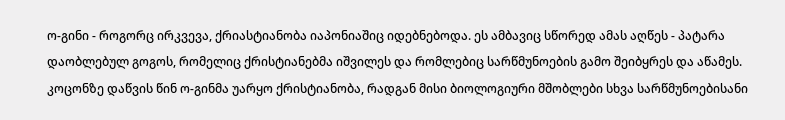ო-გინი - როგორც ირკვევა, ქრიასტიანობა იაპონიაშიც იდებნებოდა. ეს ამბავიც სწორედ ამას აღწეს - პატარა დაობლებულ გოგოს, რომელიც ქრისტიანებმა იშვილეს და რომლებიც სარწმუნოების გამო შეიბყრეს და აწამეს. კოცონზე დაწვის წინ ო-გინმა უარყო ქრისტიანობა, რადგან მისი ბიოლოგიური მშობლები სხვა სარწმუნოებისანი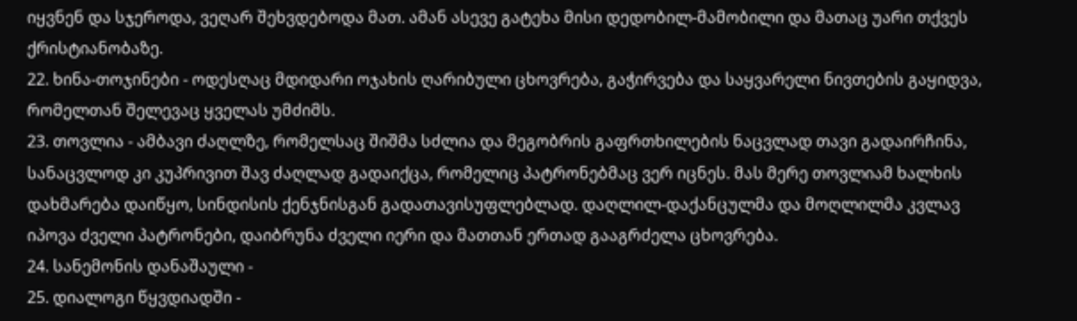იყვნენ და სჯეროდა, ვეღარ შეხვდებოდა მათ. ამან ასევე გატეხა მისი დედობილ-მამობილი და მათაც უარი თქვეს ქრისტიანობაზე.
22. ხინა-თოჯინები - ოდესღაც მდიდარი ოჯახის ღარიბული ცხოვრება, გაჭირვება და საყვარელი ნივთების გაყიდვა, რომელთან შელევაც ყველას უმძიმს.
23. თოვლია - ამბავი ძაღლზე, რომელსაც შიშმა სძლია და მეგობრის გაფრთხილების ნაცვლად თავი გადაირჩინა, სანაცვლოდ კი კუპრივით შავ ძაღლად გადაიქცა, რომელიც პატრონებმაც ვერ იცნეს. მას მერე თოვლიამ ხალხის დახმარება დაიწყო, სინდისის ქენჯნისგან გადათავისუფლებლად. დაღლილ-დაქანცულმა და მოღლილმა კვლავ იპოვა ძველი პატრონები, დაიბრუნა ძველი იერი და მათთან ერთად გააგრძელა ცხოვრება.
24. სანემონის დანაშაული -
25. დიალოგი წყვდიადში -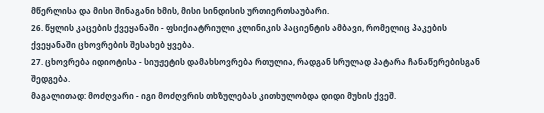მწერლისა და მისი შინაგანი ხმის, მისი სინდისის ურთიერთსაუბარი.
26. წყლის კაცების ქვეყანაში - ფსიქიატრიული კლინიკის პაციენტის ამბავი, რომელიც პაკების ქვეყანაში ცხოვრების შესახებ ყვება.
27. ცხოვრება იდიოტისა - სიუჟეტის დამახსოვრება რთულია, რადგან სრულად პატარა ჩანაწერებისგან შედგება.
მაგალითად: მოძღვარი - იგი მოძღვრის თხზულებას კითხულობდა დიდი მუხის ქვეშ.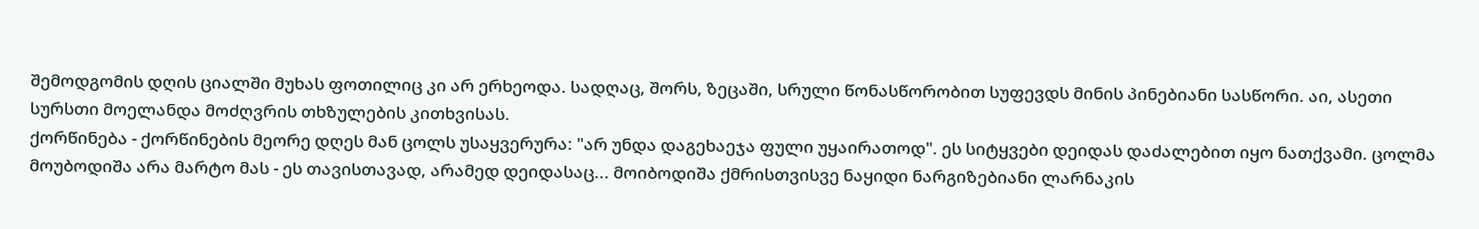შემოდგომის დღის ციალში მუხას ფოთილიც კი არ ერხეოდა. სადღაც, შორს, ზეცაში, სრული წონასწორობით სუფევდს მინის პინებიანი სასწორი. აი, ასეთი სურსთი მოელანდა მოძღვრის თხზულების კითხვისას.
ქორწინება - ქორწინების მეორე დღეს მან ცოლს უსაყვერურა: "არ უნდა დაგეხაეჯა ფული უყაირათოდ". ეს სიტყვები დეიდას დაძალებით იყო ნათქვამი. ცოლმა მოუბოდიშა არა მარტო მას - ეს თავისთავად, არამედ დეიდასაც... მოიბოდიშა ქმრისთვისვე ნაყიდი ნარგიზებიანი ლარნაკის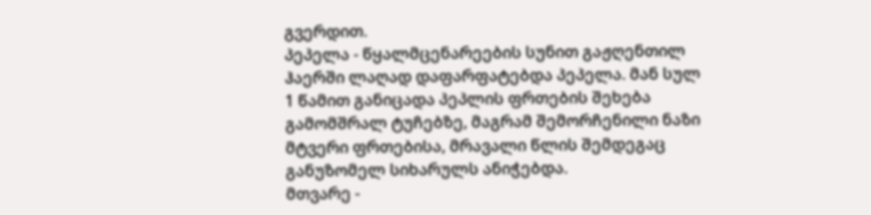გვერდით.
პეპელა - წყალმცენარეების სუნით გაჟღენთილ ჰაერში ლაღად დაფარფატებდა პეპელა. მან სულ 1 წამით განიცადა პეპლის ფრთების შეხება გამომშრალ ტუჩებზე, მაგრამ შემორჩენილი ნაზი მტვერი ფრთებისა, მრავალი წლის შემდეგაც განუზომელ სიხარულს ანიჭებდა.
მთვარე -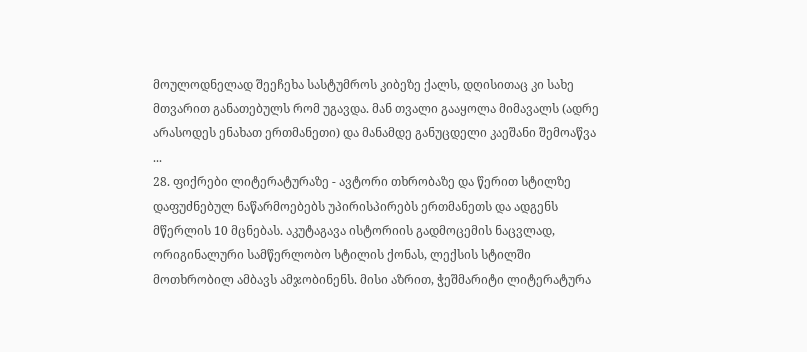მოულოდნელად შეეჩეხა სასტუმროს კიბეზე ქალს, დღისითაც კი სახე მთვარით განათებულს რომ უგავდა. მან თვალი გააყოლა მიმავალს (ადრე არასოდეს ენახათ ერთმანეთი) და მანამდე განუცდელი კაეშანი შემოაწვა ...
28. ფიქრები ლიტერატურაზე - ავტორი თხრობაზე და წერით სტილზე დაფუძნებულ ნაწარმოებებს უპირისპირებს ერთმანეთს და ადგენს მწერლის 10 მცნებას. აკუტაგავა ისტორიის გადმოცემის ნაცვლად, ორიგინალური სამწერლობო სტილის ქონას, ლექსის სტილში მოთხრობილ ამბავს ამჯობინენს. მისი აზრით, ჭეშმარიტი ლიტერატურა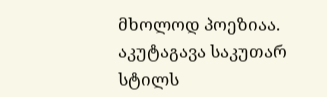მხოლოდ პოეზიაა. აკუტაგავა საკუთარ სტილს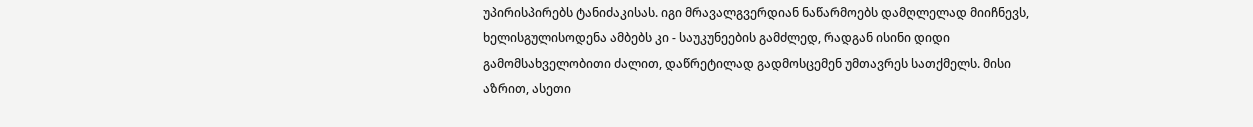უპირისპირებს ტანიძაკისას. იგი მრავალგვერდიან ნაწარმოებს დამღლელად მიიჩნევს, ხელისგულისოდენა ამბებს კი - საუკუნეების გამძლედ, რადგან ისინი დიდი გამომსახველობითი ძალით, დაწრეტილად გადმოსცემენ უმთავრეს სათქმელს. მისი აზრით, ასეთი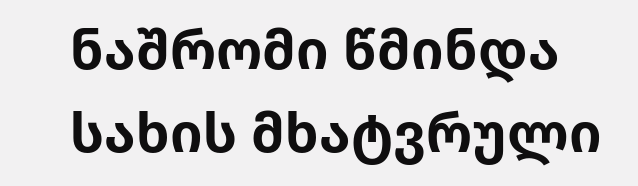ნაშრომი წმინდა სახის მხატვრული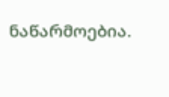ნაწარმოებია.